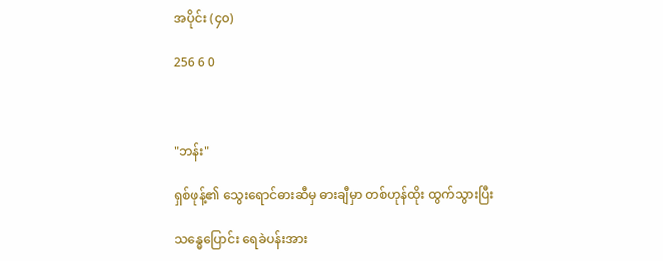အပိုင်း (၄၀)

256 6 0



"ဘန်း"

ရှစ်ဖုန့်၏ သွေးရောင်ဓားဆီမှ ဓားချီမှာ တစ်ဟုန်ထိုး ထွက်သွားပြီး

သန္ဓေပြောင်း ရေခဲပန်းအား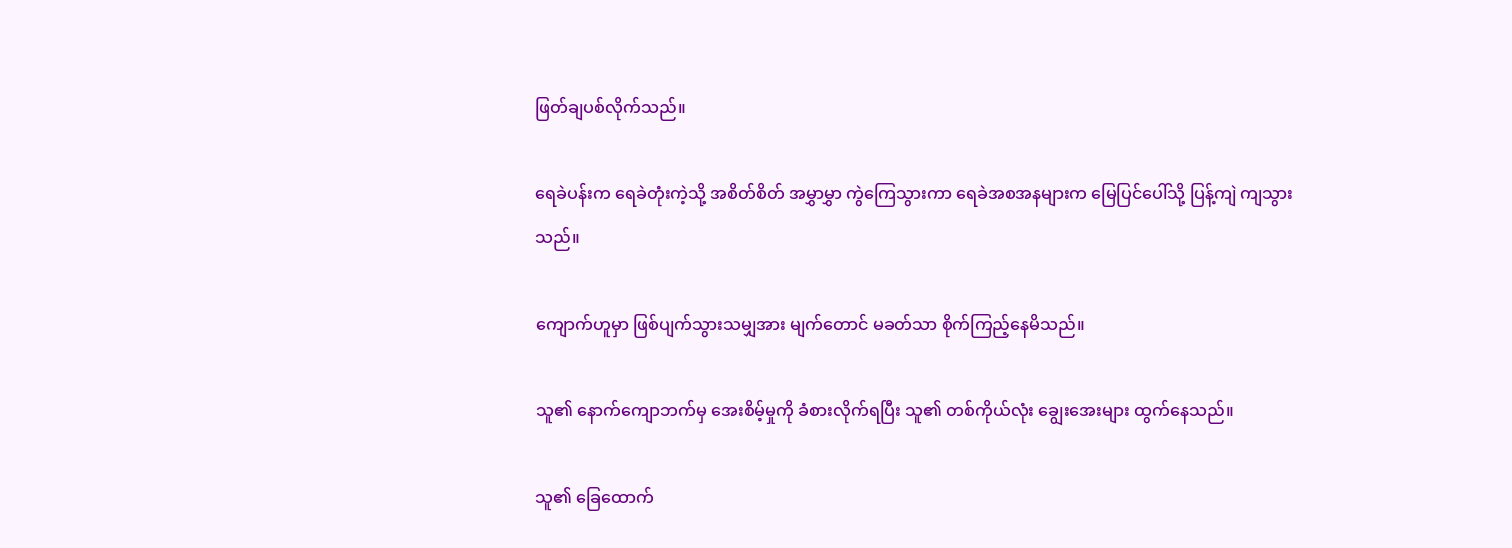ဖြတ်ချပစ်လိုက်သည်။

ရေခဲပန်းက ရေခဲတုံးကဲ့သို့ အစိတ်စိတ် အမွှာမွှာ ကွဲကြေသွားကာ ရေခဲအစအနများက မြေပြင်ပေါ်သို့ ပြန့်ကျဲ ကျသွားသည်။

ကျောက်ဟူမှာ ဖြစ်ပျက်သွားသမျှအား မျက်တောင် မခတ်သာ စိုက်ကြည့်နေမိသည်။

သူ၏ နောက်ကျောဘက်မှ အေးစိမ့်မှုကို ခံစားလိုက်ရပြီး သူ၏ တစ်ကိုယ်လုံး ချွေးအေးများ ထွက်နေသည်။

သူ၏ ခြေထောက်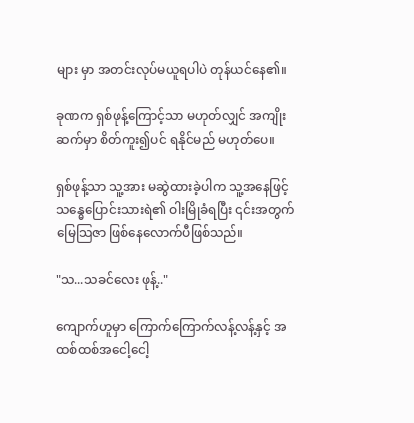များ မှာ အတင်းလုပ်မယူရပါပဲ တုန်ယင်နေ၏။

ခုဏက ရှစ်ဖုန့်ကြောင့်သာ မဟုတ်လျှင် အကျိုးဆက်မှာ စိတ်ကူး၍ပင် ရနိုင်မည် မဟုတ်ပေ။

ရှစ်ဖုန့်သာ သူ့အား မဆွဲထားခဲ့ပါက သူ့အနေဖြင့် သန္ဓေပြောင်းသားရဲ၏ ဝါးမြိုခံရပြီး ၎င်းအတွက် မြေသြဇာ ဖြစ်နေလောက်ပီဖြစ်သည်။

"သ...သခင်လေး ဖုန့်.."

ကျောက်ဟူမှာ ကြောက်ကြောက်လန့်လန့်နှင့် အထစ်ထစ်အငေါ့ငေါ့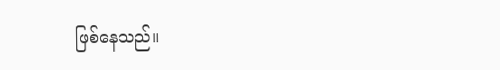ဖြစ်နေသည်။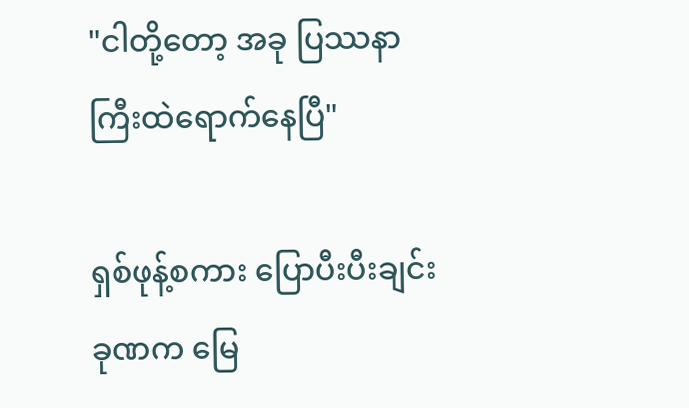"ငါတို့တော့ အခု ပြဿနာ ကြီးထဲရောက်နေပြီ"

ရှစ်ဖုန့်စကား ပြောပီးပီးချင်း ခုဏက မြေ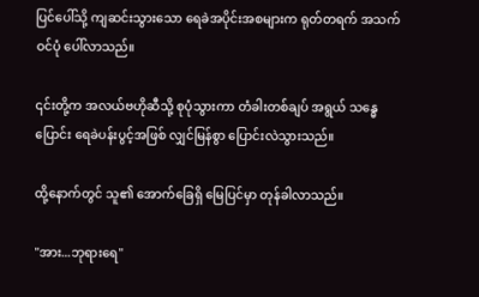ပြင်ပေါ်သို့ ကျဆင်းသွားသော ရေခဲအပိုင်းအစများက ရုတ်တရက် အသက်ဝင်ပုံ ပေါ်လာသည်။

၎င်းတို့က အလယ်ဗဟိုဆီသို့ စုပုံသွားကာ တံခါးတစ်ချပ် အရွယ် သန္ဓေပြောင်း ရေခဲပန်းပွင့်အဖြစ် လျှင်မြန်စွာ ပြောင်းလဲသွားသည်။

ထို့နောက်တွင် သူ၏ အောက်ခြေရှိ မြေပြင်မှာ တုန်ခါလာသည်။

"အား...ဘုရားရေ"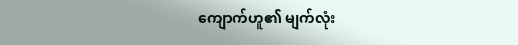ကျောက်ဟူ၏ မျက်လုံး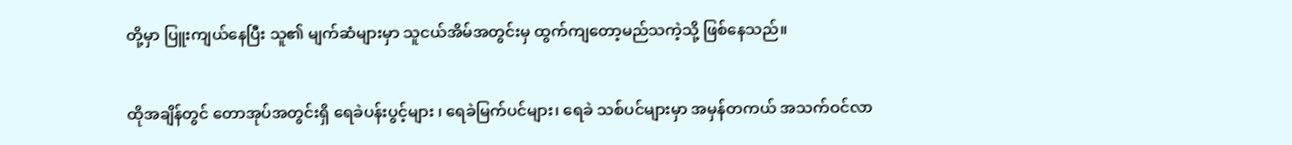တို့မှာ ပြူးကျယ်နေပြီး သူ၏ မျက်ဆံများမှာ သူငယ်အိမ်အတွင်းမှ ထွက်ကျတော့မည်သကဲ့သို့ ဖြစ်နေသည်။

ထိုအချိန်တွင် တောအုပ်အတွင်းရှိ ရေခဲပန်းပွင့်များ ၊ ရေခဲမြက်ပင်များ၊ ရေခဲ သစ်ပင်များမှာ အမှန်တကယ် အသက်ဝင်လာ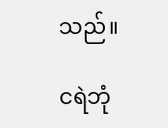သည်။

ငရဲဘုံ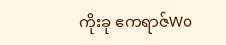ကိုးခု ဧကရာဇ်Wo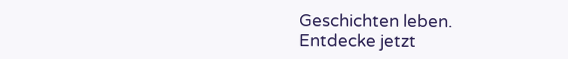Geschichten leben. Entdecke jetzt